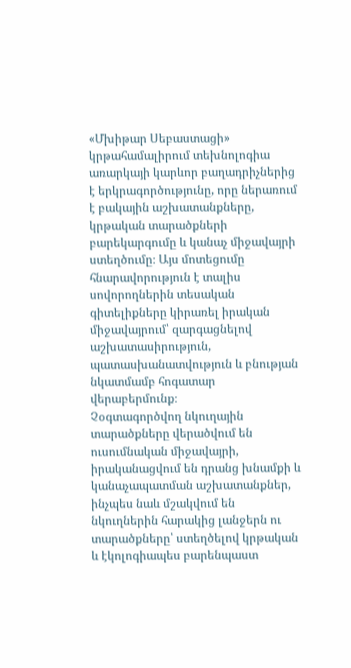«Մխիթար Սեբաստացի» կրթահամալիրում տեխնոլոգիա առարկայի կարևոր բաղադրիչներից է երկրագործությունը, որը ներառում է բակային աշխատանքները, կրթական տարածքների բարեկարգումը և կանաչ միջավայրի ստեղծումը։ Այս մոտեցումը հնարավորություն է տալիս սովորողներին տեսական գիտելիքները կիրառել իրական միջավայրում՝ զարգացնելով աշխատասիրություն, պատասխանատվություն և բնության նկատմամբ հոգատար վերաբերմունք։
Չօգտագործվող նկուղային տարածքները վերածվում են ուսումնական միջավայրի, իրականացվում են դրանց խնամքի և կանաչապատման աշխատանքներ, ինչպես նաև մշակվում են նկուղներին հարակից լանջերն ու տարածքները՝ ստեղծելով կրթական և էկոլոգիապես բարենպաստ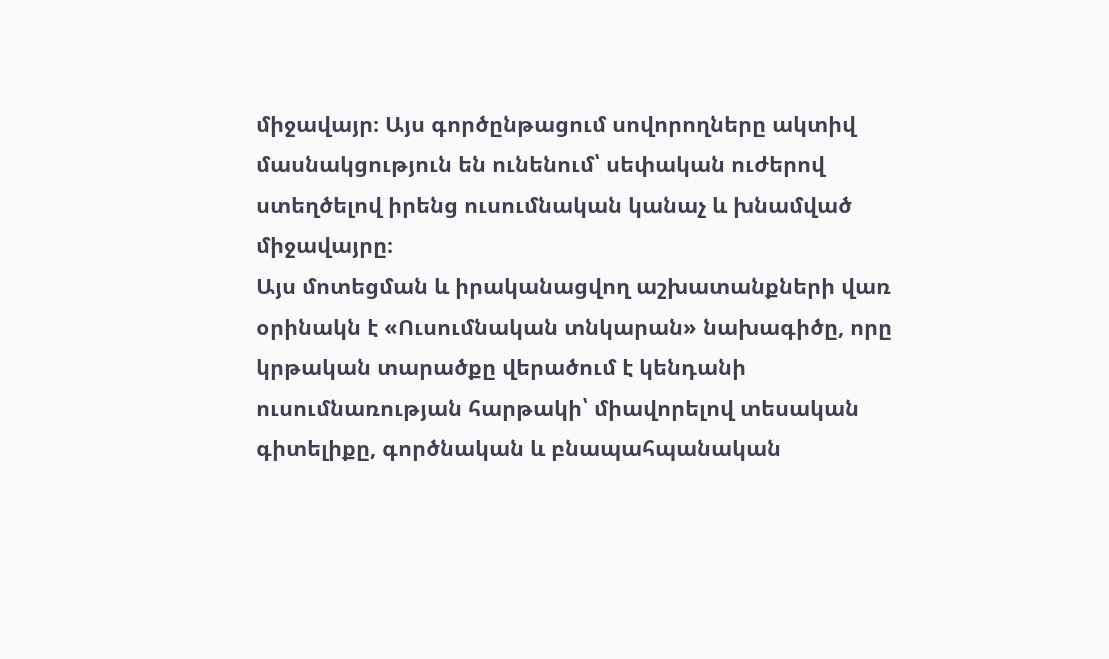միջավայր։ Այս գործընթացում սովորողները ակտիվ մասնակցություն են ունենում՝ սեփական ուժերով ստեղծելով իրենց ուսումնական կանաչ և խնամված միջավայրը։
Այս մոտեցման և իրականացվող աշխատանքների վառ օրինակն է «Ուսումնական տնկարան» նախագիծը, որը կրթական տարածքը վերածում է կենդանի ուսումնառության հարթակի՝ միավորելով տեսական գիտելիքը, գործնական և բնապահպանական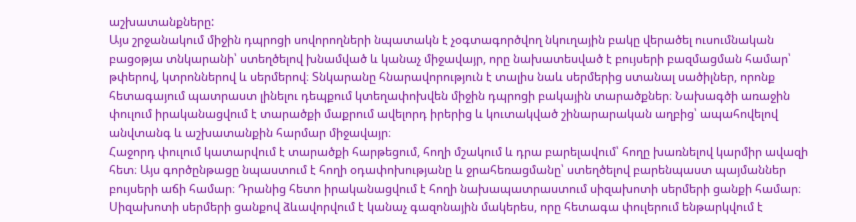աշխատանքները:
Այս շրջանակում միջին դպրոցի սովորողների նպատակն է չօգտագործվող նկուղային բակը վերածել ուսումնական բացօթյա տնկարանի՝ ստեղծելով խնամված և կանաչ միջավայր, որը նախատեսված է բույսերի բազմացման համար՝ թփերով, կտրոններով և սերմերով։ Տնկարանը հնարավորություն է տալիս նաև սերմերից ստանալ սածիլներ, որոնք հետագայում պատրաստ լինելու դեպքում կտեղափոխվեն միջին դպրոցի բակային տարածքներ։ Նախագծի առաջին փուլում իրականացվում է տարածքի մաքրում ավելորդ իրերից և կուտակված շինարարական աղբից՝ ապահովելով անվտանգ և աշխատանքին հարմար միջավայր։
Հաջորդ փուլում կատարվում է տարածքի հարթեցում, հողի մշակում և դրա բարելավում՝ հողը խառնելով կարմիր ավազի հետ։ Այս գործընթացը նպաստում է հողի օդափոխությանը և ջրահեռացմանը՝ ստեղծելով բարենպաստ պայմաններ բույսերի աճի համար։ Դրանից հետո իրականացվում է հողի նախապատրաստում սիզախոտի սերմերի ցանքի համար։
Սիզախոտի սերմերի ցանքով ձևավորվում է կանաչ գազոնային մակերես, որը հետագա փուլերում ենթարկվում է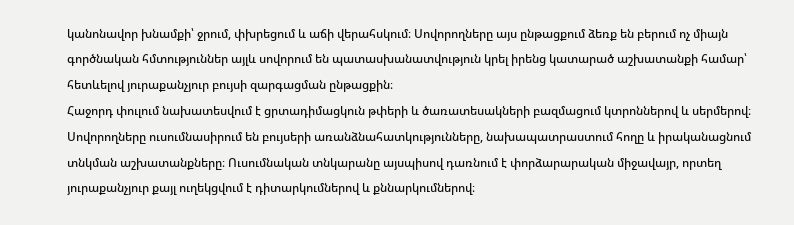կանոնավոր խնամքի՝ ջրում, փխրեցում և աճի վերահսկում։ Սովորողները այս ընթացքում ձեռք են բերում ոչ միայն գործնական հմտություններ այլև սովորում են պատասխանատվություն կրել իրենց կատարած աշխատանքի համար՝ հետևելով յուրաքանչյուր բույսի զարգացման ընթացքին։
Հաջորդ փուլում նախատեսվում է ցրտադիմացկուն թփերի և ծառատեսակների բազմացում կտրոններով և սերմերով։ Սովորողները ուսումնասիրում են բույսերի առանձնահատկությունները, նախապատրաստում հողը և իրականացնում տնկման աշխատանքները։ Ուսումնական տնկարանը այսպիսով դառնում է փորձարարական միջավայր, որտեղ յուրաքանչյուր քայլ ուղեկցվում է դիտարկումներով և քննարկումներով։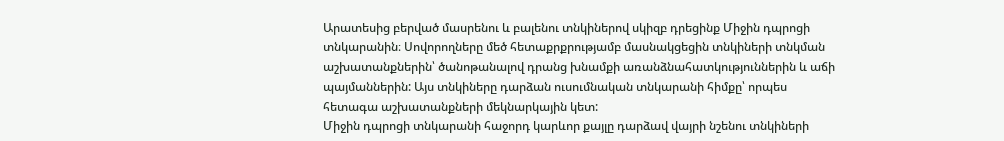Արատեսից բերված մասրենու և բալենու տնկիներով սկիզբ դրեցինք Միջին դպրոցի տնկարանին։ Սովորողները մեծ հետաքրքրությամբ մասնակցեցին տնկիների տնկման աշխատանքներին՝ ծանոթանալով դրանց խնամքի առանձնահատկություններին և աճի պայմաններին: Այս տնկիները դարձան ուսումնական տնկարանի հիմքը՝ որպես հետագա աշխատանքների մեկնարկային կետ:
Միջին դպրոցի տնկարանի հաջորդ կարևոր քայլը դարձավ վայրի նշենու տնկիների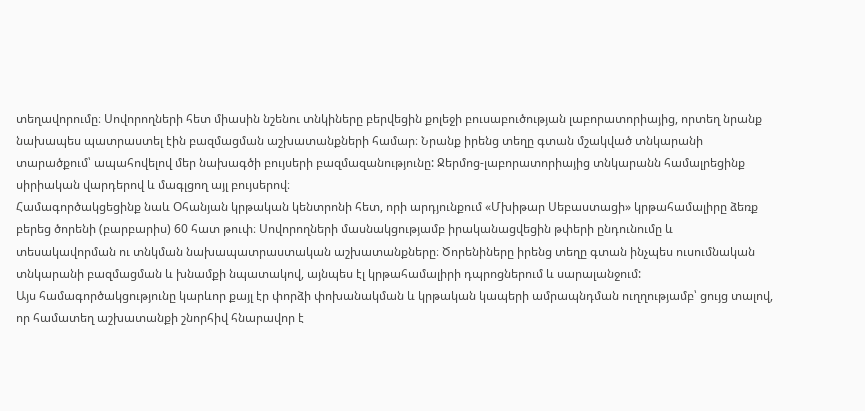տեղավորումը։ Սովորողների հետ միասին նշենու տնկիները բերվեցին քոլեջի բուսաբուծության լաբորատորիայից, որտեղ նրանք նախապես պատրաստել էին բազմացման աշխատանքների համար։ Նրանք իրենց տեղը գտան մշակված տնկարանի տարածքում՝ ապահովելով մեր նախագծի բույսերի բազմազանությունը: Ջերմոց-լաբորատորիայից տնկարանն համալրեցինք սիրիական վարդերով և մագլցող այլ բույսերով։
Համագործակցեցինք նաև Օհանյան կրթական կենտրոնի հետ, որի արդյունքում «Մխիթար Սեբաստացի» կրթահամալիրը ձեռք բերեց ծորենի (բարբարիս) 60 հատ թուփ։ Սովորողների մասնակցությամբ իրականացվեցին թփերի ընդունումը և տեսակավորման ու տնկման նախապատրաստական աշխատանքները։ Ծորենիները իրենց տեղը գտան ինչպես ուսումնական տնկարանի բազմացման և խնամքի նպատակով, այնպես էլ կրթահամալիրի դպրոցներում և սարալանջում:
Այս համագործակցությունը կարևոր քայլ էր փորձի փոխանակման և կրթական կապերի ամրապնդման ուղղությամբ՝ ցույց տալով, որ համատեղ աշխատանքի շնորհիվ հնարավոր է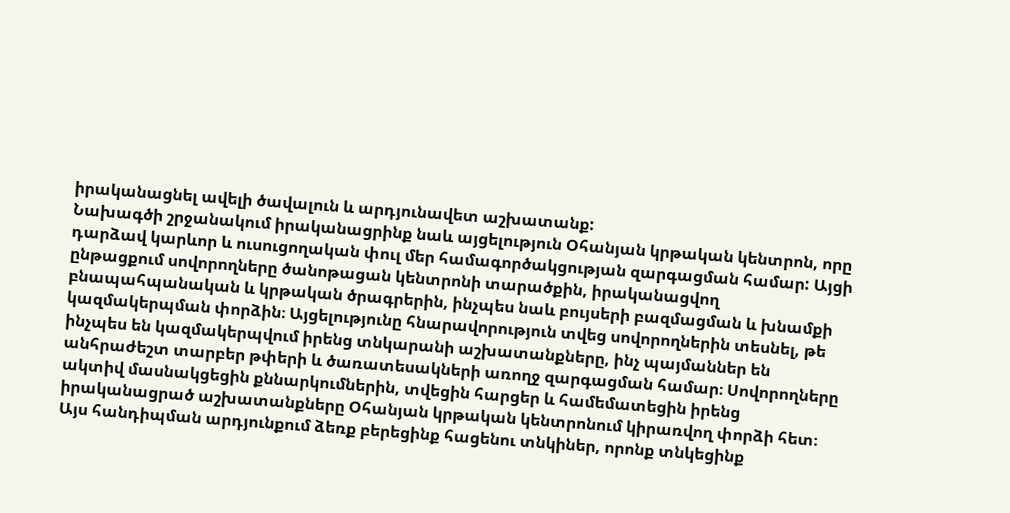իրականացնել ավելի ծավալուն և արդյունավետ աշխատանք:
Նախագծի շրջանակում իրականացրինք նաև այցելություն Օհանյան կրթական կենտրոն, որը դարձավ կարևոր և ուսուցողական փուլ մեր համագործակցության զարգացման համար: Այցի ընթացքում սովորողները ծանոթացան կենտրոնի տարածքին, իրականացվող բնապահպանական և կրթական ծրագրերին, ինչպես նաև բույսերի բազմացման և խնամքի կազմակերպման փորձին։ Այցելությունը հնարավորություն տվեց սովորողներին տեսնել, թե ինչպես են կազմակերպվում իրենց տնկարանի աշխատանքները, ինչ պայմաններ են անհրաժեշտ տարբեր թփերի և ծառատեսակների առողջ զարգացման համար։ Սովորողները ակտիվ մասնակցեցին քննարկումներին, տվեցին հարցեր և համեմատեցին իրենց իրականացրած աշխատանքները Օհանյան կրթական կենտրոնում կիրառվող փորձի հետ։ Այս հանդիպման արդյունքում ձեռք բերեցինք հացենու տնկիներ, որոնք տնկեցինք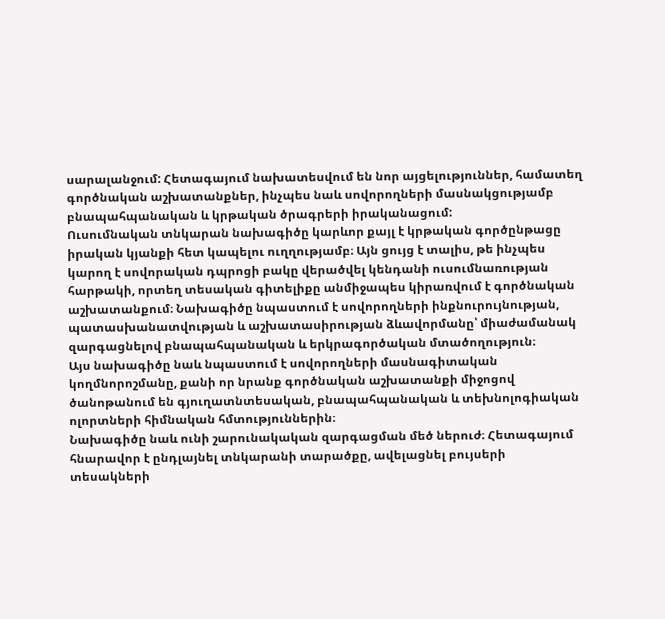սարալանջում: Հետագայում նախատեսվում են նոր այցելություններ, համատեղ գործնական աշխատանքներ, ինչպես նաև սովորողների մասնակցությամբ բնապահպանական և կրթական ծրագրերի իրականացում:
Ուսումնական տնկարան նախագիծը կարևոր քայլ է կրթական գործընթացը իրական կյանքի հետ կապելու ուղղությամբ։ Այն ցույց է տալիս, թե ինչպես կարող է սովորական դպրոցի բակը վերածվել կենդանի ուսումնառության հարթակի, որտեղ տեսական գիտելիքը անմիջապես կիրառվում է գործնական աշխատանքում։ Նախագիծը նպաստում է սովորողների ինքնուրույնության, պատասխանատվության և աշխատասիրության ձևավորմանը՝ միաժամանակ զարգացնելով բնապահպանական և երկրագործական մտածողություն։
Այս նախագիծը նաև նպաստում է սովորողների մասնագիտական կողմնորոշմանը, քանի որ նրանք գործնական աշխատանքի միջոցով ծանոթանում են գյուղատնտեսական, բնապահպանական և տեխնոլոգիական ոլորտների հիմնական հմտություններին։
Նախագիծը նաև ունի շարունակական զարգացման մեծ ներուժ։ Հետագայում հնարավոր է ընդլայնել տնկարանի տարածքը, ավելացնել բույսերի տեսակների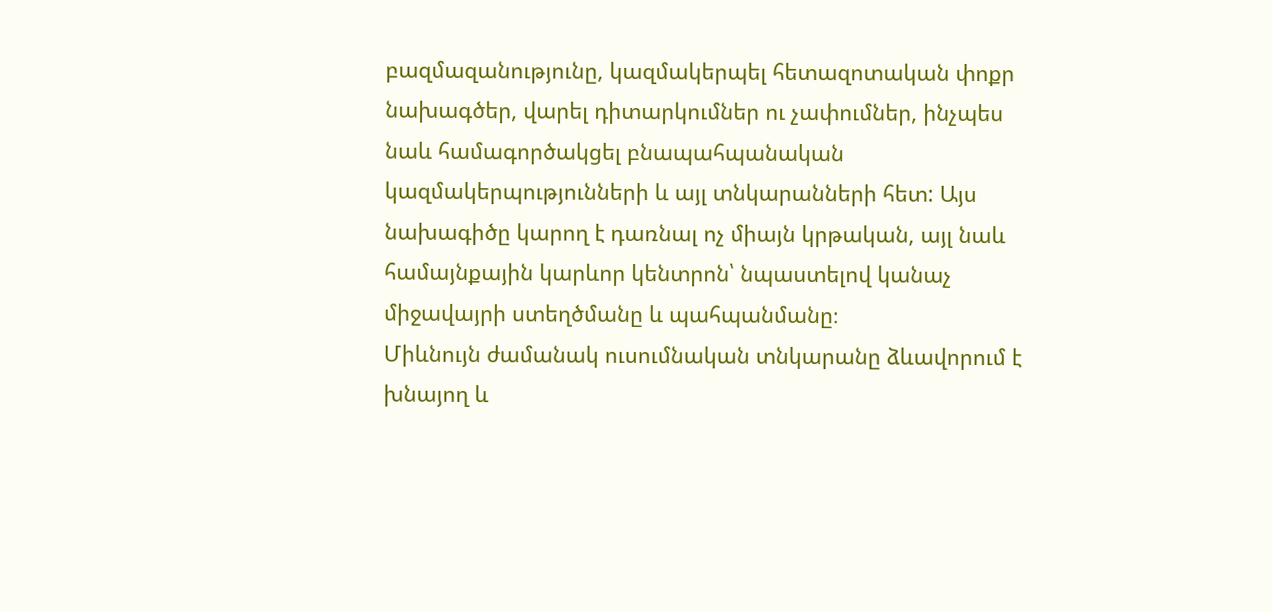բազմազանությունը, կազմակերպել հետազոտական փոքր նախագծեր, վարել դիտարկումներ ու չափումներ, ինչպես նաև համագործակցել բնապահպանական կազմակերպությունների և այլ տնկարանների հետ: Այս նախագիծը կարող է դառնալ ոչ միայն կրթական, այլ նաև համայնքային կարևոր կենտրոն՝ նպաստելով կանաչ միջավայրի ստեղծմանը և պահպանմանը։
Միևնույն ժամանակ ուսումնական տնկարանը ձևավորում է խնայող և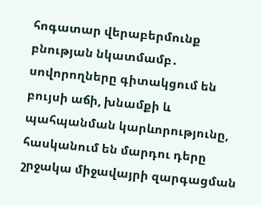հոգատար վերաբերմունք բնության նկատմամբ․ սովորողները գիտակցում են բույսի աճի, խնամքի և պահպանման կարևորությունը, հասկանում են մարդու դերը շրջակա միջավայրի զարգացման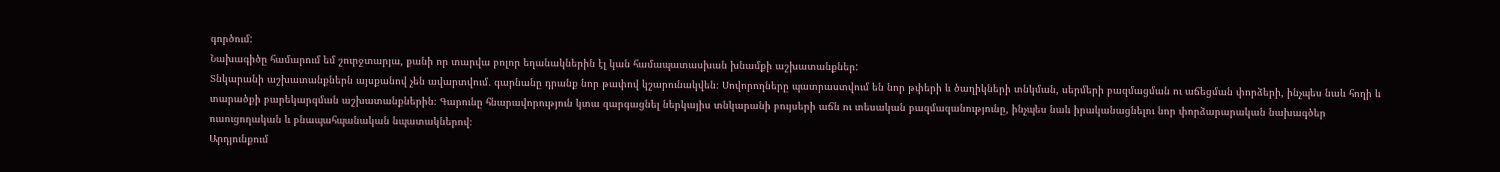գործում:
Նախագիծը համարում եմ շուրջտարյա, քանի որ տարվա բոլոր եղանակներին էլ կան համապատասխան խնամքի աշխատանքներ:
Տնկարանի աշխատանքներն այսքանով չեն ավարտվում․ գարնանը դրանք նոր թափով կշարունակվեն։ Սովորողները պատրաստվում են նոր թփերի և ծաղիկների տնկման, սերմերի բազմացման ու աճեցման փորձերի, ինչպես նաև հողի և տարածքի բարեկարգման աշխատանքներին։ Գարունը հնարավորություն կտա զարգացնել ներկայիս տնկարանի բույսերի աճն ու տեսական բազմազանությունը, ինչպես նաև իրականացնելու նոր փորձարարական նախագծեր ուսուցողական և բնապահպանական նպատակներով։
Արդյունքում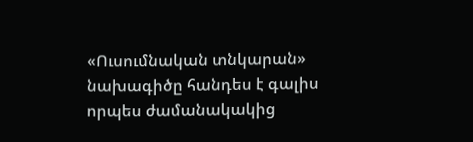«Ուսումնական տնկարան» նախագիծը հանդես է գալիս որպես ժամանակակից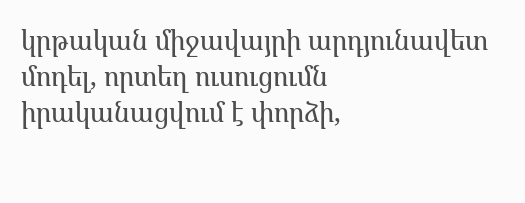կրթական միջավայրի արդյունավետ մոդել, որտեղ ուսուցումն իրականացվում է փորձի,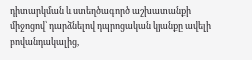դիտարկման և ստեղծագործ աշխատանքի միջոցով՝ դարձնելով դպրոցական կյանքը ավելի բովանդակալից,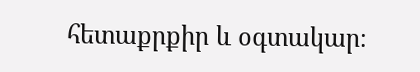հետաքրքիր և օգտակար։